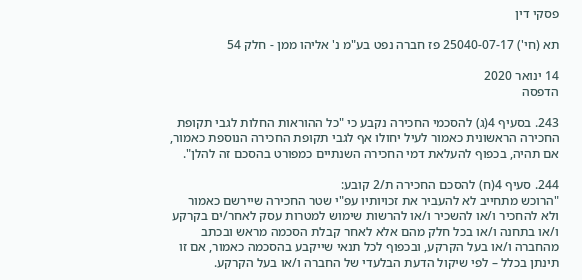פסקי דין

תא (חי') 25040-07-17 פז חברה נפט בע"מ נ' אליהו ממן - חלק 54

14 ינואר 2020
הדפסה

243. בסעיף 4(ג) להסכמי החכירה נקבע כי "כל ההוראות החלות לגבי תקופת החכירה הראשונית כאמור לעיל יחולו אף לגבי תקופת החכירה הנוספת כאמור, אם תהיה, בכפוף להעלאת דמי החכירה השנתיים כמפורט בהסכם זה להלן".

244. סעיף 4(ח) להסכם החכירה ת/2 קובע:
"הרוכש מתחייב לא להעביר את זכויותיו עפ"י שטר החכירה שיירשם כאמור ולא להחכיר ו/או להשכיר ו/או להרשות שימוש למטרות עסק לאחר/ים בקרקע ו/או בתחנה ו/או בכל חלק מהם אלא לאחר קבלת הסכמה מראש ובכתב מהחברה ו/או בעל הקרקע, ובכפוף לכל תנאי שייקבע בהסכמה כאמור, אם זו תינתן בכלל – לפי שיקול הדעת הבלעדי של החברה ו/או בעל הקרקע.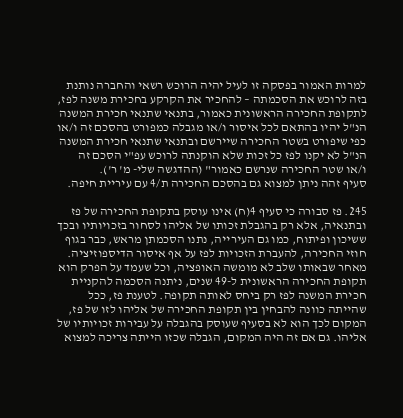למרות האמור בפסקה זו לעיל יהיה הרוכש רשאי והחברה נותנת בזה לרוכש את הסכמתה – להחכיר את הקרקע בחכירת משנה לפז, לתקופת החכירה הראשונית כאמור, בתנאי שתנאי חכירת המשנה הנ"ל יהיו בהתאם לכל איסור ו/או מגבלה כמפורט בהסכם זה ו/או כפי שיפורט בשטר החכירה שיירשם ובתנאי שתנאי חכירת המשנה הנ"ל לא יקנו לפז כל זכות שלא הוקנתה לרוכש עפ"י הסכם זה ו/או שטר החכירה שנרשם כאמור" (ההדגשה שלי- מ' ר').
סעיף זהה ניתן למצוא גם בהסכם החכירה ת/4 עם עיריית חיפה.

245. פז סבורה כי סעיף 4(ח) אינו עוסק בתקופת החכירה של פז ובתנאיה, אלא רק בהגבלת זכותו של אליהו לסחור בזכויותיו ובכך ששיכון ופיתוח, כמו גם העירייה, נתנו הסכמתן מראש, כבר בגוף חוזי החכירה, להעברת הזכויות לפז על אף איסור הדיספוזיציה. מאחר שבאותו שלב לא מומשה האופציה, וכל שעמד על הפרק הוא תקופת החכירה הראשונית ל-49 שנים, ניתנה הסכמה להקניית חכירת המשנה לפז רק ביחס לאותה תקופה. לטענת פז, ככל שהייתה כוונה להבחין בין תקופת החכירה של אליהו לזו של פז, המקום לכך הוא לא בסעיף שעוסק בהגבלה על עבירות זכויותיו של אליהו. גם אם זה היה המקום, הגבלה שכזו הייתה צריכה למצוא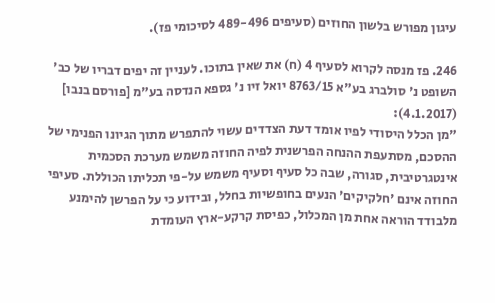עיגון מפורש בלשון החוזים (סעיפים 489-496 לסיכומי פז).

246. פז מנסה לקרוא לסעיף 4 (ח) את שאין בתוכו. לעניין זה יפים דבריו של כב' השופט נ' סולברג בע"א 8763/15 יואל זיו נ' גספא הנדסה בע"מ [פורסם בנבו] (4.1.2017):
"מן הכלל היסודי לפיו אומד דעת הצדדים עשוי להתפרש מתוך הגיונו הפנימי של ההסכם, מסתעפת ההנחה הפרשנית לפיה החוזה משמש מערכת הסכמית אינטגרטיבית, סגורה, שבה כל סעיף וסעיף משמש על-פי תכליתו הכוללת. סעיפי החוזה אינם 'חלקיקים' הנעים בחופשיות בחלל, ובידוע כי על הפרשן להימנע מלבודד הוראה אחת מן המכלול, כפיסת קרקע-ארץ העומדת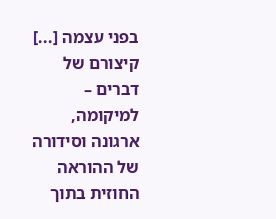בפני עצמה [...] קיצורם של דברים – למיקומה, ארגונה וסידורה של ההוראה החוזית בתוך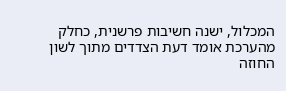המכלול, ישנה חשיבות פרשנית, כחלק מהערכת אומד דעת הצדדים מתוך לשון החוזה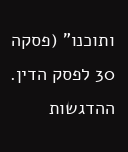ותוכנו" (פסקה 30 לפסק הדין. ההדגשות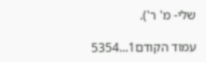שלי- מ' ר').

עמוד הקודם1...5354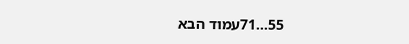55...71עמוד הבא